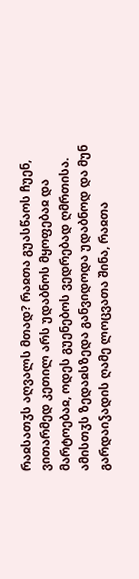რაჲსათჳს აღვალს მთად? რაჲთა გუასწაოს ჩუენ, ვითარმედ კეთილ არს უდაბნოს მყოფებაჲ და მარტოებაჲ, ოდეს გუენებოს ვედრებად ღმრთისა. ამისთჳს ზედაჲსზედა განვიდოდა უდაბნოდ და მუნ გარდაიჴადის ღამე ლოცვათა შინა, რაჲთა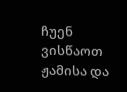ჩუენ ვისწაოთ ჟამისა და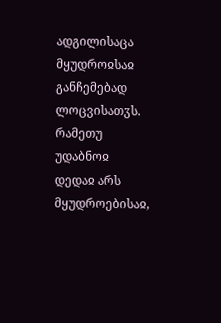ადგილისაცა მყუდროჲსაჲ განჩემებად ლოცვისათჳს.
რამეთუ უდაბნოჲ დედაჲ არს მყუდროებისაჲ,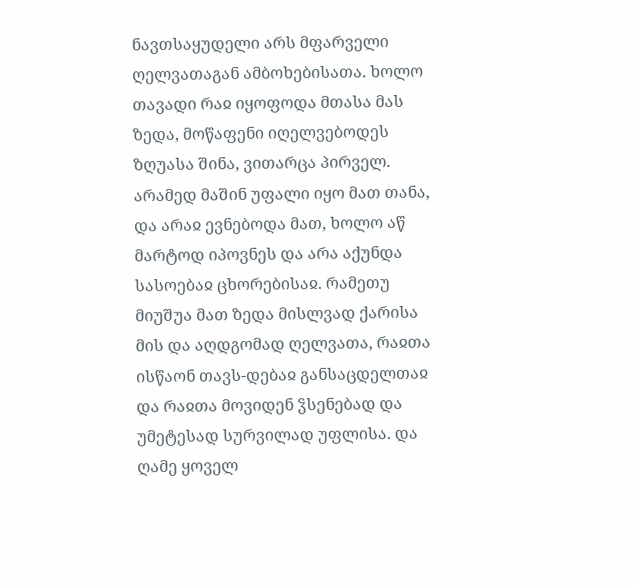ნავთსაყუდელი არს მფარველი ღელვათაგან ამბოხებისათა. ხოლო თავადი რაჲ იყოფოდა მთასა მას ზედა, მოწაფენი იღელვებოდეს ზღუასა შინა, ვითარცა პირველ. არამედ მაშინ უფალი იყო მათ თანა, და არაჲ ევნებოდა მათ, ხოლო აწ მარტოდ იპოვნეს და არა აქუნდა სასოებაჲ ცხორებისაჲ. რამეთუ მიუშუა მათ ზედა მისლვად ქარისა მის და აღდგომად ღელვათა, რაჲთა ისწაონ თავს-დებაჲ განსაცდელთაჲ და რაჲთა მოვიდენ ჴსენებად და უმეტესად სურვილად უფლისა. და ღამე ყოველ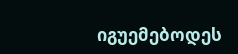იგუემებოდეს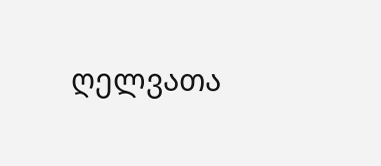ღელვათა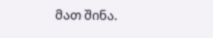მათ შინა.